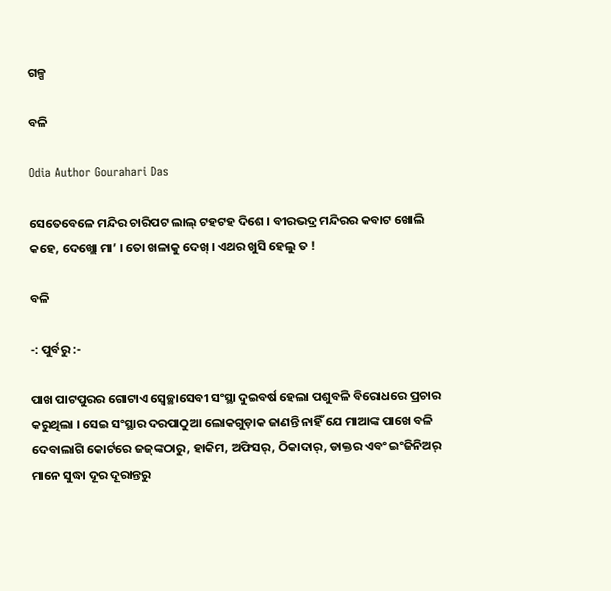ଗଳ୍ପ

ବଳି

Odia Author Gourahari Das

ସେତେବେଳେ ମନ୍ଦିର ଚାରିପଟ ଲାଲ୍ ଟହଟହ ଦିଶେ । ବୀରଭଦ୍ର ମନ୍ଦିରର କବାଟ ଖୋଲି କହେ, ଦେଖ୍ଲୋ ମା’ । ତୋ ଖଳାକୁ ଦେଖ୍ । ଏଥର ଖୁସି ହେଲୁ ତ !

ବଳି

-: ପୁର୍ବରୁ :-

ପାଖ ପାଟପୁରର ଗୋଟାଏ ସ୍ୱେଚ୍ଛାସେବୀ ସଂସ୍ଥା ଦୁଇବର୍ଷ ହେଲା ପଶୁବଳି ବିରୋଧରେ ପ୍ରଚାର କରୁଥିଲା । ସେଇ ସଂସ୍ଥାର ଦରପାଠୁଆ ଲୋକଗୁଡ଼ାକ ଜାଣନ୍ତି ନାହିଁ ଯେ ମାଆଙ୍କ ପାଖେ ବଳି ଦେବାଲାଗି କୋର୍ଟରେ ଜଜ୍‌ଙ୍କଠାରୁ, ହାକିମ, ଅଫିସର୍, ଠିକାଦାର୍, ଡାକ୍ତର ଏବଂ ଇଂଜିନିଅର୍ ମାନେ ସୁଦ୍ଧା ଦୂର ଦୂରାନ୍ତରୁ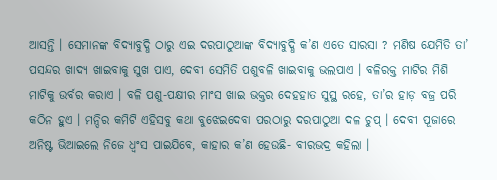ଆସନ୍ତି । ସେମାନଙ୍କ ବିଦ୍ୟାବୁଦ୍ଧି ଠାରୁ ଏଇ ଦରପାଠୁଆଙ୍କ ବିଦ୍ୟାବୁଦ୍ଧି କ’ଣ ଏତେ ସାରସା ? ମଣିଷ ଯେମିତି ତା’ ପସନ୍ଦର ଖାଦ୍ୟ ଖାଇବାକୁ ସୁଖ ପାଏ, ଦେବୀ ସେମିତି ପଶୁବଳି ଖାଇବାକୁ ଭଲପାଏ । ବଳିରକ୍ତ ମାଟିର ମିଶି ମାଟିକୁ ଉର୍ବର କରାଏ । ବଳି ପଶୁ-ପକ୍ଷୀର ମାଂସ ଖାଇ ଭକ୍ତର ଦେହହାତ ସୁସ୍ଥ ରହେ, ତା’ର ହାଡ଼ ବଜ୍ର ପରି କଠିନ ହୁଏ । ମନ୍ଦିର କମିଟି ଏହିସବୁ କଥା ବୁଝେଇଦେବା ପରଠାରୁ ଦରପାଠୁଆ ଦଳ ଚୁପ୍ । ଦେବୀ ପୂଜାରେ ଅନିଷ୍ଟ ଭିଆଇଲେ ନିଜେ ଧ୍ୱଂସ ପାଇଯିବେ, କାହାର କ’ଣ ହେଉଛି- ବୀରଭଦ୍ର କହିଲା ।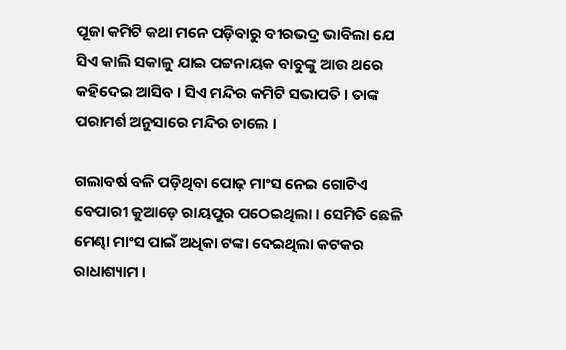ପୂଜା କମିଟି କଥା ମନେ ପଡ଼ିବାରୁ ବୀରଭଦ୍ର ଭାବିଲା ଯେ ସିଏ କାଲି ସକାଳୁ ଯାଇ ପଟ୍ଟନାୟକ ବାବୁଙ୍କୁ ଆଉ ଥରେ କହିଦେଇ ଆସିବ । ସିଏ ମନ୍ଦିର କମିଟି ସଭାପତି । ତାଙ୍କ ପରାମର୍ଶ ଅନୁସାରେ ମନ୍ଦିର ଚାଲେ ।

ଗଲାବର୍ଷ ବଳି ପଡ଼ିଥିବା ପୋଢ଼ ମାଂସ ନେଇ ଗୋଟିଏ ବେପାରୀ କୁଆଡ଼େ ରାୟପୁର ପଠେଇଥିଲା । ସେମିତି ଛେଳି ମେଣ୍ଢା ମାଂସ ପାଇଁ ଅଧିକା ଟଙ୍କା ଦେଇଥିଲା କଟକର ରାଧାଶ୍ୟାମ ।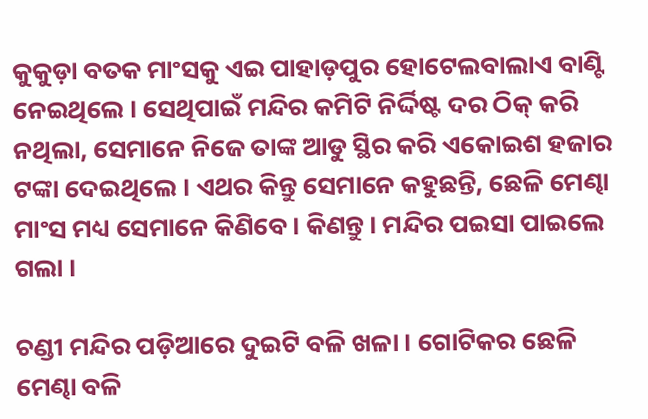କୁକୁଡ଼ା ବତକ ମାଂସକୁ ଏଇ ପାହାଡ଼ପୁର ହୋଟେଲବାଲାଏ ବାଣ୍ଟି ନେଇଥିଲେ । ସେଥିପାଇଁ ମନ୍ଦିର କମିଟି ନିର୍ଦ୍ଦିଷ୍ଟ ଦର ଠିକ୍ କରି ନଥିଲା, ସେମାନେ ନିଜେ ତାଙ୍କ ଆଡୁ ସ୍ଥିର କରି ଏକୋଇଶ ହଜାର ଟଙ୍କା ଦେଇଥିଲେ । ଏଥର କିନ୍ତୁ ସେମାନେ କହୁଛନ୍ତି, ଛେଳି ମେଣ୍ଢା ମାଂସ ମଧ୍ୟ ସେମାନେ କିଣିବେ । କିଣନ୍ତୁ । ମନ୍ଦିର ପଇସା ପାଇଲେ ଗଲା ।

ଚଣ୍ଡୀ ମନ୍ଦିର ପଡ଼ିଆରେ ଦୁଇଟି ବଳି ଖଳା । ଗୋଟିକର ଛେଳି ମେଣ୍ଢା ବଳି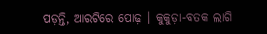ପଡ଼ନ୍ତି, ଆରଟିରେ ପୋଢ଼ । କୁକୁଡ଼ା-ବତକ ଲାଗି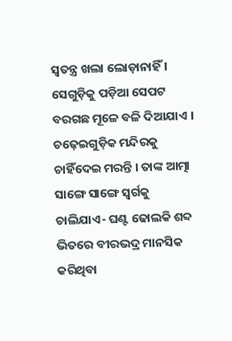ସ୍ୱତନ୍ତ୍ର ଖଲା ଲୋଡ଼ାନାହିଁ । ସେଗୁଡ଼ିକୁ ପଡ଼ିଆ ସେପଟ ବରଗଛ ମୂଳେ ବଳି ଦିଆଯାଏ । ଚଢ଼େଇଗୁଡ଼ିକ ମନ୍ଦିରକୁ ଚାହିଁଦେଇ ମରନ୍ତି । ତାଙ୍କ ଆତ୍ମା ସାଙ୍ଗେ ସାଙ୍ଗେ ସ୍ୱର୍ଗକୁ ଚାଲିଯାଏ- ଘଣ୍ଟ ଢୋଲକି ଶବ୍ଦ ଭିତରେ ବୀରଭଦ୍ର ମାନସିକ କରିଥିବା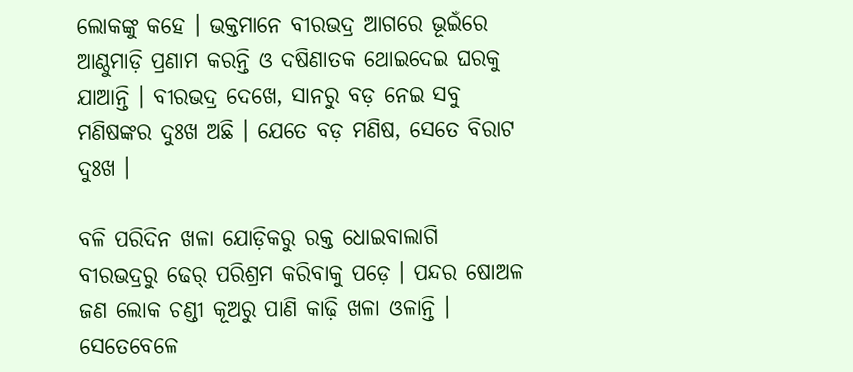ଲୋକଙ୍କୁ କହେ । ଭକ୍ତମାନେ ବୀରଭଦ୍ର ଆଗରେ ଭୂଇଁରେ ଆଣ୍ଠୁମାଡ଼ି ପ୍ରଣାମ କରନ୍ତି ଓ ଦଷିଣାତକ ଥୋଇଦେଇ ଘରକୁ ଯାଆନ୍ତି । ବୀରଭଦ୍ର ଦେଖେ, ସାନରୁ ବଡ଼ ନେଇ ସବୁ ମଣିଷଙ୍କର ଦୁଃଖ ଅଛି । ଯେତେ ବଡ଼ ମଣିଷ, ସେତେ ବିରାଟ ଦୁଃଖ ।

ବଳି ପରିଦିନ ଖଳା ଯୋଡ଼ିକରୁ ରକ୍ତ ଧୋଇବାଲାଗି ବୀରଭଦ୍ରରୁ ଢେର୍ ପରିଶ୍ରମ କରିବାକୁ ପଡ଼େ । ପନ୍ଦର ଷୋଅଳ ଜଣ ଲୋକ ଚଣ୍ଡୀ କୂଅରୁ ପାଣି କାଢ଼ି ଖଳା ଓଳାନ୍ତି । ସେତେବେଳେ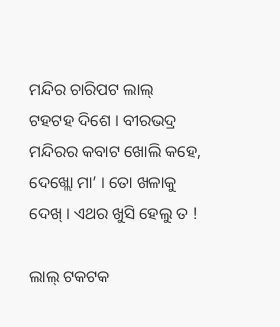ମନ୍ଦିର ଚାରିପଟ ଲାଲ୍ ଟହଟହ ଦିଶେ । ବୀରଭଦ୍ର ମନ୍ଦିରର କବାଟ ଖୋଲି କହେ, ଦେଖ୍ଲୋ ମା’ । ତୋ ଖଳାକୁ ଦେଖ୍ । ଏଥର ଖୁସି ହେଲୁ ତ !

ଲାଲ୍ ଟକଟକ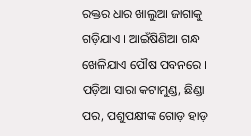ରକ୍ତର ଧାର ଖାଲୁଆ ଜାଗାକୁ ଗଡ଼ିଯାଏ । ଆଇଁଷିଣିଆ ଗନ୍ଧ ଖେଳିଯାଏ ପୌଷ ପବନରେ । ପଡ଼ିଆ ସାରା କଟାମୁଣ୍ଡ, ଛିଣ୍ଡା ପର, ପଶୁପକ୍ଷୀଙ୍କ ଗୋଡ଼ ହାଡ଼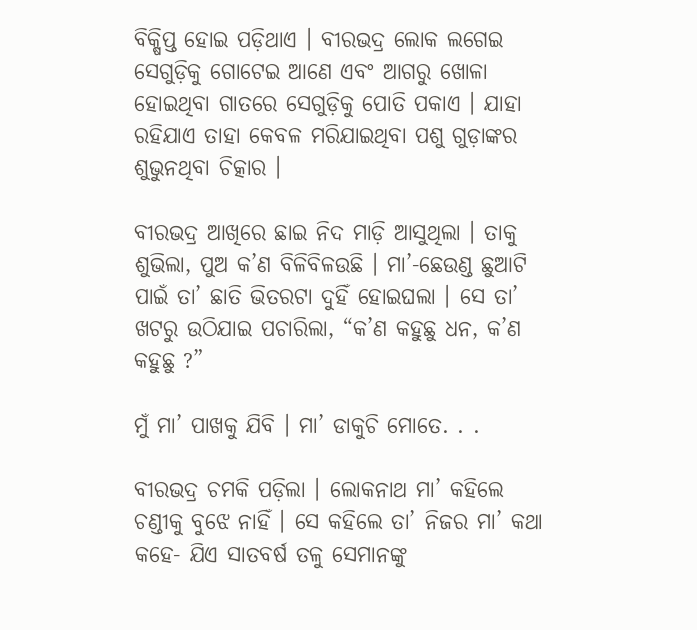ବିକ୍ଷିପ୍ତ ହୋଇ ପଡ଼ିଥାଏ । ବୀରଭଦ୍ର ଲୋକ ଲଗେଇ ସେଗୁଡ଼ିକୁ ଗୋଟେଇ ଆଣେ ଏବଂ ଆଗରୁ ଖୋଳା ହୋଇଥିବା ଗାତରେ ସେଗୁଡ଼ିକୁ ପୋତି ପକାଏ । ଯାହା ରହିଯାଏ ତାହା କେବଳ ମରିଯାଇଥିବା ପଶୁ ଗୁଡ଼ାଙ୍କର ଶୁଭୁନଥିବା ଚିତ୍କାର ।

ବୀରଭଦ୍ର ଆଖିରେ ଛାଇ ନିଦ ମାଡ଼ି ଆସୁଥିଲା । ତାକୁ ଶୁଭିଲା, ପୁଅ କ’ଣ ବିଳିବିଳଉଛି । ମା’-ଛେଉଣ୍ଡ ଛୁଆଟି ପାଇଁ ତା’ ଛାତି ଭିତରଟା ଦୁହିଁ ହୋଇଘଲା । ସେ ତା’ ଖଟରୁ ଉଠିଯାଇ ପଚାରିଲା, “କ’ଣ କହୁଛୁ ଧନ, କ’ଣ କହୁଛୁ ?”

ମୁଁ ମା’ ପାଖକୁ ଯିବି । ମା’ ଡାକୁଚି ମୋତେ. . .

ବୀରଭଦ୍ର ଚମକି ପଡ଼ିଲା । ଲୋକନାଥ ମା’ କହିଲେ ଚଣ୍ଡୀକୁ ବୁଝେ ନାହିଁ । ସେ କହିଲେ ତା’ ନିଜର ମା’ କଥା କହେ- ଯିଏ ସାତବର୍ଷ ତଳୁ ସେମାନଙ୍କୁ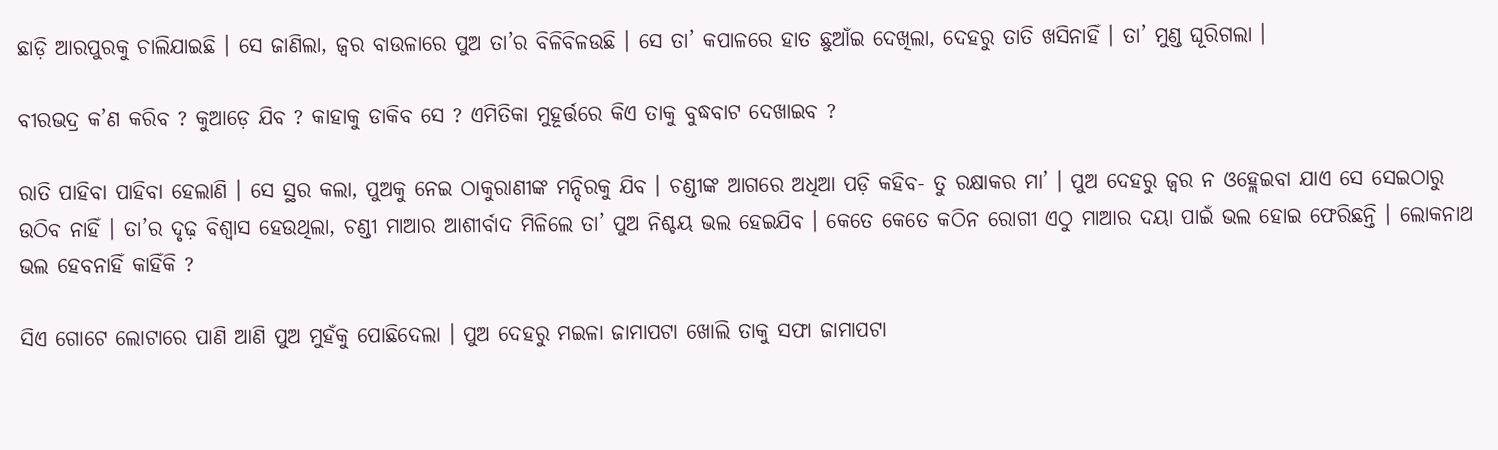ଛାଡ଼ି ଆରପୁରକୁ ଚାଲିଯାଇଛି । ସେ ଜାଣିଲା, ଜ୍ୱର ବାଉଳାରେ ପୁଅ ତା’ର ବିଳିବିଳଉଛି । ସେ ତା’ କପାଳରେ ହାତ ଛୁଆଁଇ ଦେଖିଲା, ଦେହରୁ ତାତି ଖସିନାହିଁ । ତା’ ମୁଣ୍ଡ ଘୂରିଗଲା ।

ବୀରଭଦ୍ର କ’ଣ କରିବ ? କୁଆଡ଼େ ଯିବ ? କାହାକୁ ଡାକିବ ସେ ? ଏମିତିକା ମୁହୂର୍ତ୍ତରେ କିଏ ତାକୁ ବୁଦ୍ଧବାଟ ଦେଖାଇବ ?

ରାତି ପାହିବା ପାହିବା ହେଲାଣି । ସେ ସ୍ଥର କଲା, ପୁଅକୁ ନେଇ ଠାକୁରାଣୀଙ୍କ ମନ୍ଦିରକୁ ଯିବ । ଚଣ୍ଡୀଙ୍କ ଆଗରେ ଅଧିଆ ପଡ଼ି କହିବ- ତୁ ରକ୍ଷାକର ମା’ । ପୁଅ ଦେହରୁ ଜ୍ୱର ନ ଓହ୍ଲେଇବା ଯାଏ ସେ ସେଇଠାରୁ ଉଠିବ ନାହିଁ । ତା’ର ଦୃଢ଼ ବିଶ୍ୱାସ ହେଉଥିଲା, ଚଣ୍ଡୀ ମାଆର ଆଶୀର୍ବାଦ ମିଳିଲେ ତା’ ପୁଅ ନିଶ୍ଚୟ ଭଲ ହେଇଯିବ । କେତେ କେତେ କଠିନ ରୋଗୀ ଏଠୁ ମାଆର ଦୟା ପାଇଁ ଭଲ ହୋଇ ଫେରିଛନ୍ତି । ଲୋକନାଥ ଭଲ ହେବନାହିଁ କାହିଁକି ?

ସିଏ ଗୋଟେ ଲୋଟାରେ ପାଣି ଆଣି ପୁଅ ମୁହଁକୁ ପୋଛିଦେଲା । ପୁଅ ଦେହରୁ ମଇଳା ଜାମାପଟା ଖୋଲି ତାକୁ ସଫା ଜାମାପଟା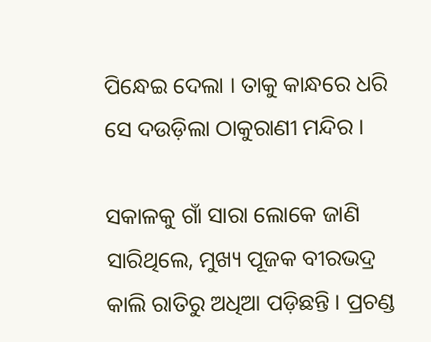ପିନ୍ଧେଇ ଦେଲା । ତାକୁ କାନ୍ଧରେ ଧରି ସେ ଦଉଡ଼ିଲା ଠାକୁରାଣୀ ମନ୍ଦିର ।

ସକାଳକୁ ଗାଁ ସାରା ଲୋକେ ଜାଣି ସାରିଥିଲେ, ମୁଖ୍ୟ ପୂଜକ ବୀରଭଦ୍ର କାଲି ରାତିରୁ ଅଧିଆ ପଡ଼ିଛନ୍ତି । ପ୍ରଚଣ୍ଡ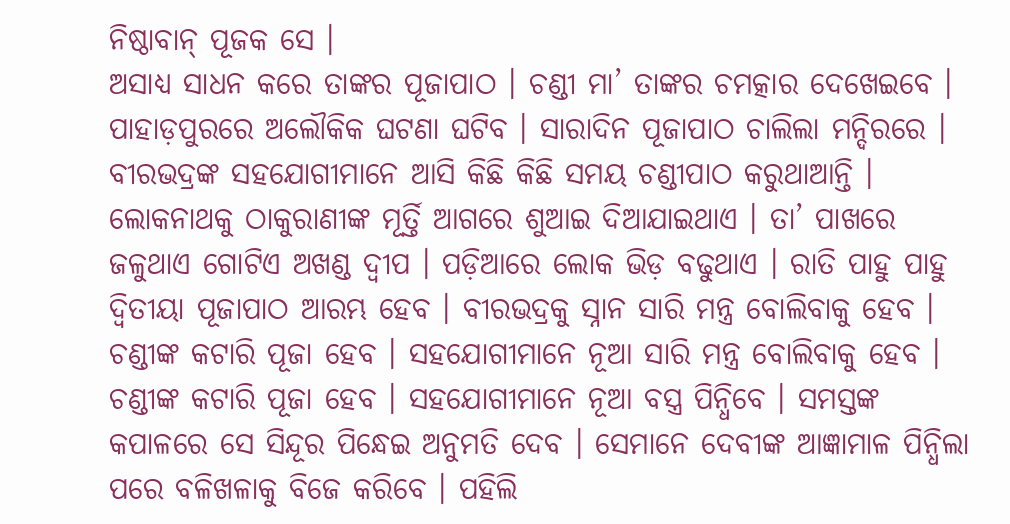ନିଷ୍ଠାବାନ୍ ପୂଜକ ସେ ।
ଅସାଧ୍ୟ ସାଧନ କରେ ତାଙ୍କର ପୂଜାପାଠ । ଚଣ୍ଡୀ ମା’ ତାଙ୍କର ଚମତ୍କାର ଦେଖେଇବେ । ପାହାଡ଼ପୁରରେ ଅଲୌକିକ ଘଟଣା ଘଟିବ । ସାରାଦିନ ପୂଜାପାଠ ଚାଲିଲା ମନ୍ଦିରରେ । ବୀରଭଦ୍ରଙ୍କ ସହଯୋଗୀମାନେ ଆସି କିଛି କିଛି ସମୟ ଚଣ୍ଡୀପାଠ କରୁଥାଆନ୍ତି । ଲୋକନାଥକୁ ଠାକୁରାଣୀଙ୍କ ମୂର୍ତ୍ତି ଆଗରେ ଶୁଆଇ ଦିଆଯାଇଥାଏ । ତା’ ପାଖରେ ଜଳୁଥାଏ ଗୋଟିଏ ଅଖଣ୍ଡ ଦ୍ୱୀପ । ପଡ଼ିଆରେ ଲୋକ ଭିଡ଼ ବଢୁଥାଏ । ରାତି ପାହୁ ପାହୁ ଦ୍ୱିତୀୟା ପୂଜାପାଠ ଆରମ୍ଭ ହେବ । ବୀରଭଦ୍ରକୁ ସ୍ନାନ ସାରି ମନ୍ତ୍ର ବୋଲିବାକୁ ହେବ । ଚଣ୍ଡୀଙ୍କ କଟାରି ପୂଜା ହେବ । ସହଯୋଗୀମାନେ ନୂଆ ସାରି ମନ୍ତ୍ର ବୋଲିବାକୁ ହେବ । ଚଣ୍ଡୀଙ୍କ କଟାରି ପୂଜା ହେବ । ସହଯୋଗୀମାନେ ନୂଆ ବସ୍ତ୍ର ପିନ୍ଧିବେ । ସମସ୍ତଙ୍କ କପାଳରେ ସେ ସିନ୍ଦୂର ପିନ୍ଧେଇ ଅନୁମତି ଦେବ । ସେମାନେ ଦେବୀଙ୍କ ଆଜ୍ଞାମାଳ ପିନ୍ଧିଲା ପରେ ବଳିଖଳାକୁ ବିଜେ କରିବେ । ପହିଲି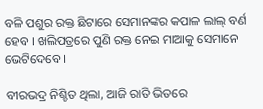ବଳି ପଶୁର ରକ୍ତ ଛିଟାରେ ସେମାନଙ୍କର କପାଳ ଲାଲ୍ ବର୍ଣ ହେବ । ଖଲିପତ୍ରରେ ପୁଣି ରକ୍ତ ନେଇ ମାଆକୁ ସେମାନେ ଭେଟିଦେବେ ।

ବୀରଭଦ୍ର ନିଶ୍ଚିତ ଥିଲା, ଆଜି ରାତି ଭିତରେ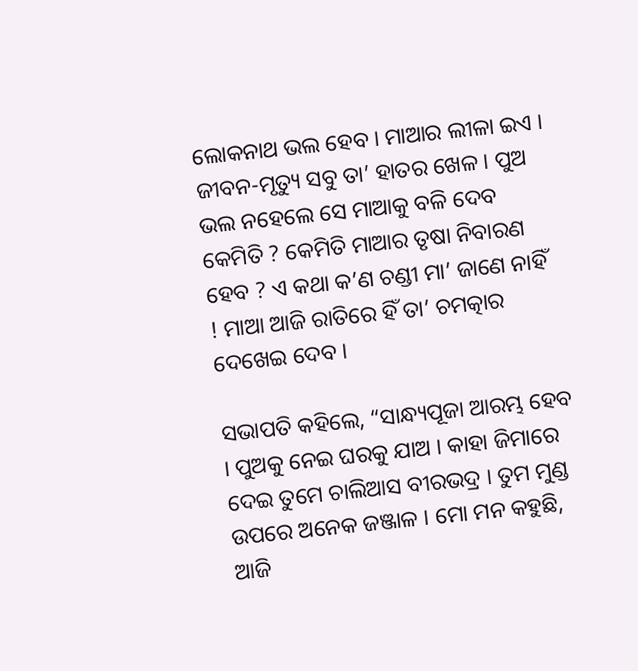ଲୋକନାଥ ଭଲ ହେବ । ମାଆର ଲୀଳା ଇଏ । ଜୀବନ-ମୃତ୍ୟୁ ସବୁ ତା’ ହାତର ଖେଳ । ପୁଅ ଭଲ ନହେଲେ ସେ ମାଆକୁ ବଳି ଦେବ କେମିତି ? କେମିତି ମାଆର ତୃଷା ନିବାରଣ ହେବ ? ଏ କଥା କ’ଣ ଚଣ୍ଡୀ ମା’ ଜାଣେ ନାହିଁ ! ମାଆ ଆଜି ରାତିରେ ହିଁ ତା’ ଚମତ୍କାର ଦେଖେଇ ଦେବ ।

ସଭାପତି କହିଲେ, “ସାନ୍ଧ୍ୟପୂଜା ଆରମ୍ଭ ହେବ । ପୁଅକୁ ନେଇ ଘରକୁ ଯାଅ । କାହା ଜିମାରେ ଦେଇ ତୁମେ ଚାଲିଆସ ବୀରଭଦ୍ର । ତୁମ ମୁଣ୍ଡ ଉପରେ ଅନେକ ଜଞ୍ଜାଳ । ମୋ ମନ କହୁଛି, ଆଜି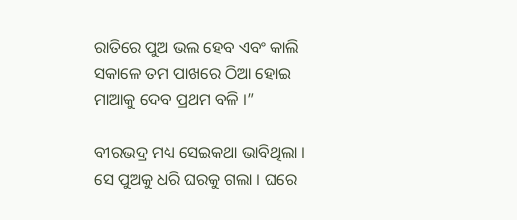ରାତିରେ ପୁଅ ଭଲ ହେବ ଏବଂ କାଲି ସକାଳେ ତମ ପାଖରେ ଠିଆ ହୋଇ ମାଆକୁ ଦେବ ପ୍ରଥମ ବଳି ।”

ବୀରଭଦ୍ର ମଧ୍ୟ ସେଇକଥା ଭାବିଥିଲା । ସେ ପୁଅକୁ ଧରି ଘରକୁ ଗଲା । ଘରେ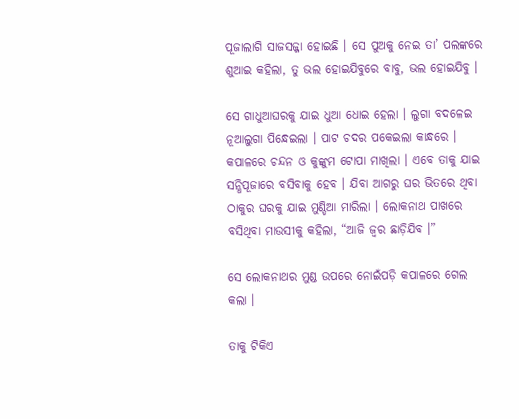ପୂଜାଲାଗି ସାଜସଜ୍ଜା ହୋଇଛି । ସେ ପୁଅକୁ ନେଇ ତା’ ପଲଙ୍କରେ ଶୁଆଇ କହିଲା, ତୁ ଭଲ ହୋଇଯିବୁରେ ବାବୁ, ଭଲ ହୋଇଯିବୁ ।

ସେ ଗାଧୁଆଘରକୁ ଯାଇ ଧୁଆ ଧୋଇ ହେଲା । ଲୁଗା ବଦଳେଇ ନୂଆଲୁଗା ପିନ୍ଧେଇଲା । ପାଟ ଚଦର ପକେଇଲା କାନ୍ଧରେ । କପାଳରେ ଚନ୍ଦନ ଓ କୁଙ୍କୁମ ଟୋପା ମାଖିଲା । ଏବେ ତାକୁ ଯାଇ ସନ୍ଧିପୂଜାରେ ବସିବାକୁ ହେବ । ଯିବା ଆଗରୁ ଘର ଭିତରେ ଥିବା ଠାକୁର ଘରକୁ ଯାଇ ମୁଣ୍ଡିଆ ମାରିଲା । ଲୋକନାଥ ପାଖରେ ବସିଥିବା ମାଉସୀକୁ କହିଲା, “ଆଜି ଜ୍ୱର ଛାଡ଼ିଯିବ ।”

ସେ ଲୋକନାଥର ମୁଣ୍ଡ ଉପରେ ନୋଇଁପଡ଼ି କପାଳରେ ଗେଲ କଲା ।

ତାକୁ ଟିକିଏ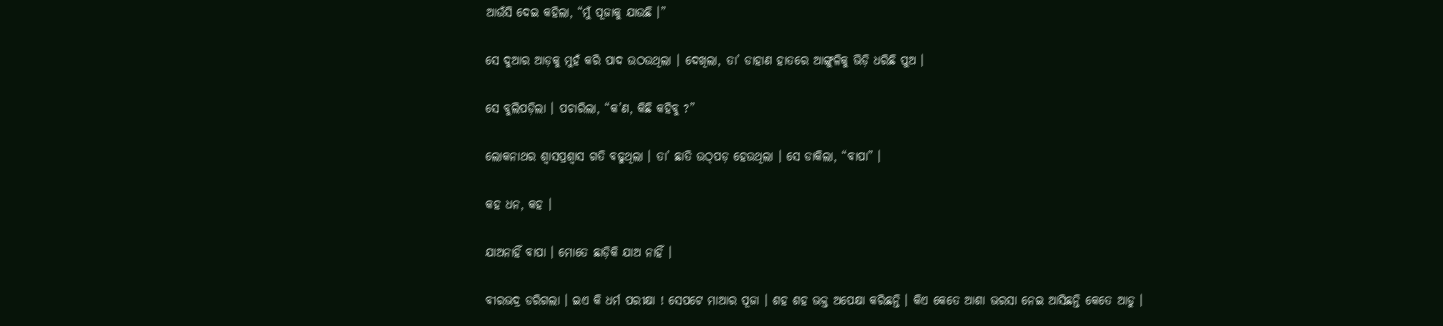ଆଉଁସି ଦେଇ କହିଲା, “ମୁଁ ପୂଜାକୁ ଯାଉଛି ।”

ସେ ଦୁଆର ଆଡ଼କୁ ମୁହଁ କରି ପାଦ ଉଠଉଥିଲା । ଦେଖିଲା, ତା’ ଡାହାଣ ହାତରେ ଆଙ୍ଗୁଳିକୁ ଭିଡ଼ି ଧରିଛି ପୁଅ ।

ସେ ବୁଲିପଡ଼ିଲା । ପଚାରିଲା, “କ’ଣ, କିଛି କହିବୁ ?”

ଲୋକନାଥର ଶ୍ୱାସପ୍ରଶ୍ୱାସ ଗତି ବଢୁଥିଲା । ତା’ ଛାତି ଉଠ୍‌ପଡ଼ ହେଉଥିଲା । ସେ ଡାକିଲା, “ବାପା” ।

କହ ଧନ, କହ ।

ଯାଅନାହିଁ ବାପା । ମୋତେ ଛାଡ଼ିକି ଯାଅ ନାହିଁ ।

ବୀରଭଦ୍ର ଡରିଗଲା । ଇଏ କି ଧର୍ମ ପରୀକ୍ଷା ! ସେପଟେ ମାଆର ପୂଜା । ଶହ ଶହ ଭକ୍ତ ଅପେକ୍ଷା କରିଛନ୍ତି । କିଏ କେତେ ଆଶା ଭରସା ନେଇ ଆସିଛନ୍ତି କେତେ ଆଡୁ ।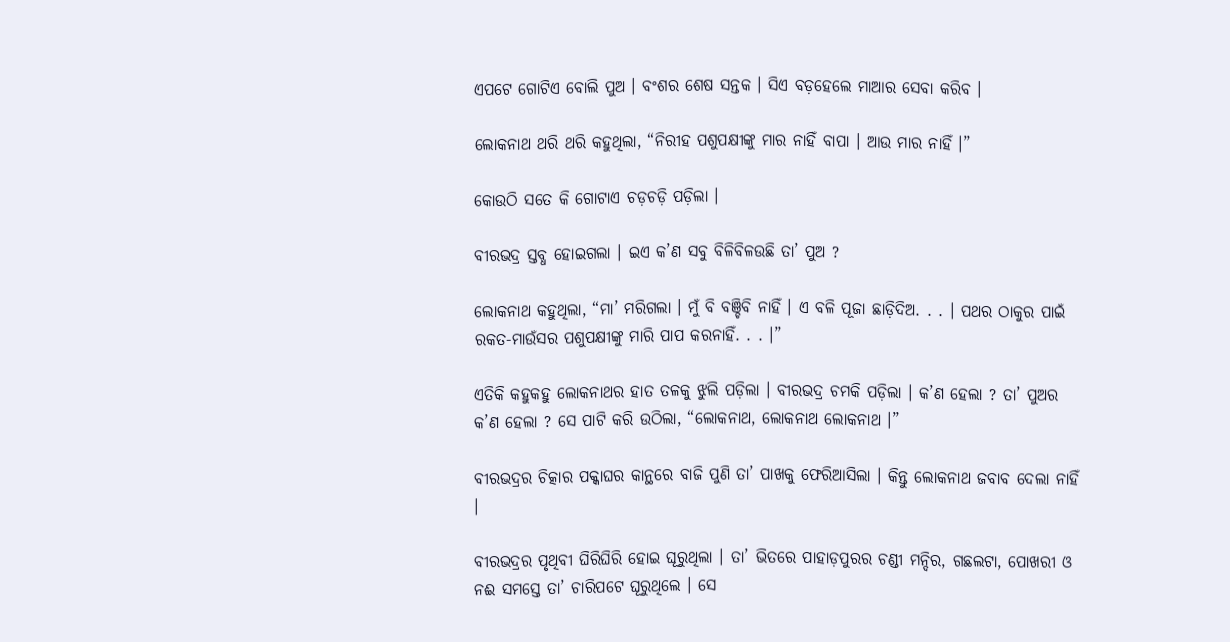ଏପଟେ ଗୋଟିଏ ବୋଲି ପୁଅ । ବଂଶର ଶେଷ ସନ୍ତକ । ସିଏ ବଡ଼ହେଲେ ମାଆର ସେବା କରିବ ।

ଲୋକନାଥ ଥରି ଥରି କହୁଥିଲା, “ନିରୀହ ପଶୁପକ୍ଷୀଙ୍କୁ ମାର ନାହିଁ ବାପା । ଆଉ ମାର ନାହିଁ ।”

କୋଉଠି ସତେ କି ଗୋଟାଏ ଚଡ଼ଚଡ଼ି ପଡ଼ିଲା ।

ବୀରଭଦ୍ର ସ୍ତବ୍ଧ ହୋଇଗଲା । ଇଏ କ’ଣ ସବୁ ବିଳିବିଳଉଛି ତା’ ପୁଅ ?

ଲୋକନାଥ କହୁଥିଲା, “ମା’ ମରିଗଲା । ମୁଁ ବି ବଞ୍ଚିବି ନାହିଁ । ଏ ବଳି ପୂଜା ଛାଡ଼ିଦିଅ. . . । ପଥର ଠାକୁର ପାଇଁ ରକତ-ମାଉଁସର ପଶୁପକ୍ଷୀଙ୍କୁ ମାରି ପାପ କରନାହିଁ. . . ।”

ଏତିକି କହୁକହୁ ଲୋକନାଥର ହାତ ତଳକୁ ଝୁଲି ପଡ଼ିଲା । ବୀରଭଦ୍ର ଚମକି ପଡ଼ିଲା । କ’ଣ ହେଲା ? ତା’ ପୁଅର କ’ଣ ହେଲା ? ସେ ପାଟି କରି ଉଠିଲା, “ଲୋକନାଥ, ଲୋକନାଥ ଲୋକନାଥ ।”

ବୀରଭଦ୍ରର ଚିତ୍କାର ପକ୍କାଘର କାନ୍ଥରେ ବାଜି ପୁଣି ତା’ ପାଖକୁ ଫେରିଆସିଲା । କିନ୍ତୁ ଲୋକନାଥ ଜବାବ ଦେଲା ନାହିଁ ।

ବୀରଭଦ୍ରର ପୃଥିବୀ ଘିରିଘିରି ହୋଇ ଘୂରୁଥିଲା । ତା’ ଭିତରେ ପାହାଡ଼ପୁରର ଚଣ୍ଡୀ ମନ୍ଦିର, ଗଛଲଟା, ପୋଖରୀ ଓ ନଈ ସମସ୍ତେ ତା’ ଚାରିପଟେ ଘୂରୁଥିଲେ । ସେ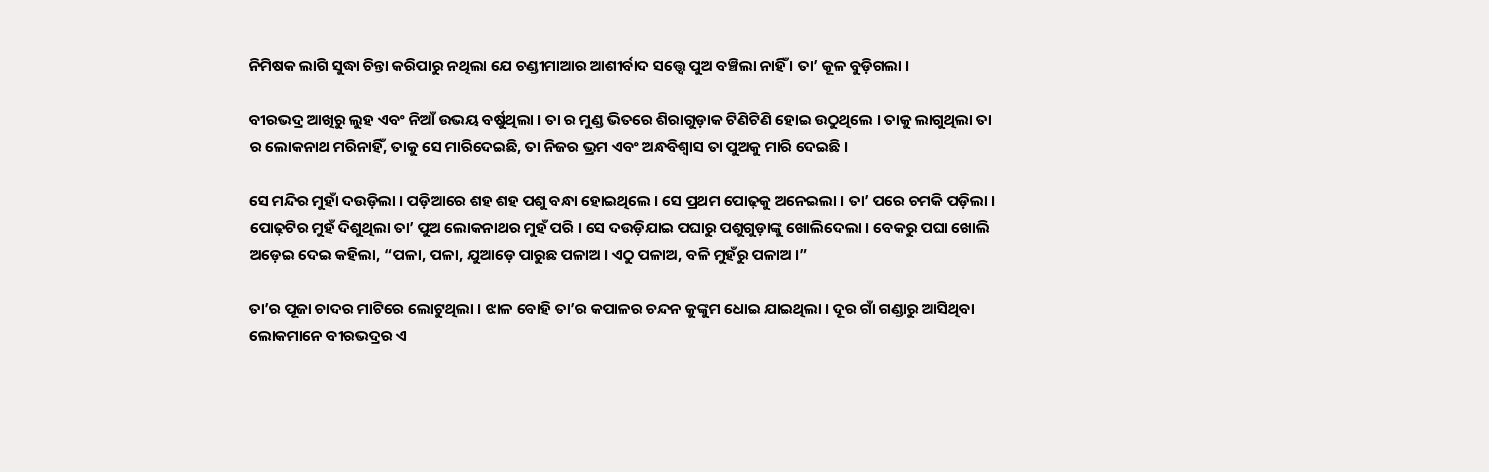ନିମିଷକ ଲାଗି ସୁଦ୍ଧା ଚିନ୍ତା କରିପାରୁ ନଥିଲା ଯେ ଚଣ୍ଡୀମାଆର ଆଶୀର୍ବାଦ ସତ୍ତ୍ୱେ ପୁଅ ବଞ୍ଚିଲା ନାହିଁ । ତା’ କୂଳ ବୁଡ଼ିଗଲା ।

ବୀରଭଦ୍ର ଆଖିରୁ ଲୁହ ଏବଂ ନିଆଁ ଉଭୟ ବର୍ଷୁଥିଲା । ତା ର ମୁଣ୍ଡ ଭିତରେ ଶିରାଗୁଡ଼ାକ ଟିଣିଟିଣି ହୋଇ ଉଠୁଥିଲେ । ତାକୁ ଲାଗୁଥିଲା ତା ର ଲୋକନାଥ ମରିନାହିଁ, ତାକୁ ସେ ମାରିଦେଇଛି, ତା ନିଜର ଭ୍ରମ ଏବଂ ଅନ୍ଧବିଶ୍ୱାସ ତା ପୁଅକୁ ମାରି ଦେଇଛି ।

ସେ ମନ୍ଦିର ମୁହାଁ ଦଉଡ଼ିଲା । ପଡ଼ିଆରେ ଶହ ଶହ ପଶୁ ବନ୍ଧା ହୋଇଥିଲେ । ସେ ପ୍ରଥମ ପୋଢ଼କୁ ଅନେଇଲା । ତା’ ପରେ ଚମକି ପଡ଼ିଲା । ପୋଢ଼ଟିର ମୁହଁ ଦିଶୁଥିଲା ତା’ ପୁଅ ଲୋକନାଥର ମୁହଁ ପରି । ସେ ଦଉଡ଼ିଯାଇ ପଘାରୁ ପଶୁଗୁଡ଼ାଙ୍କୁ ଖୋଲିଦେଲା । ବେକରୁ ପଘା ଖୋଲି ଅଡ଼େଇ ଦେଇ କହିଲା, “ପଳା, ପଳା, ଯୁଆଡ଼େ ପାରୁଛ ପଳାଅ । ଏଠୁ ପଳାଅ, ବଳି ମୁହଁରୁ ପଳାଅ ।”

ତା’ର ପୂଜା ଚାଦର ମାଟିରେ ଲୋଟୁଥିଲା । ଝାଳ ବୋହି ତା’ର କପାଳର ଚନ୍ଦନ କୁଙ୍କୁମ ଧୋଇ ଯାଇଥିଲା । ଦୂର ଗାଁ ଗଣ୍ଡାରୁ ଆସିଥିବା ଲୋକମାନେ ବୀରଭଦ୍ରର ଏ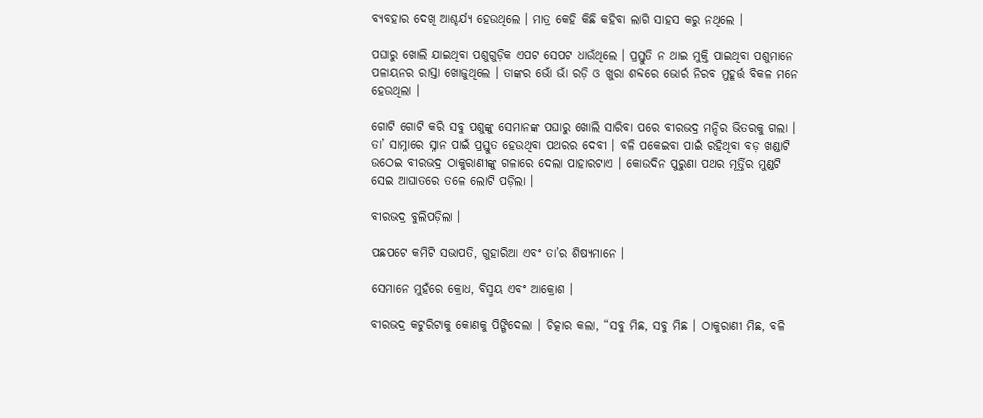ବ୍ୟବହାର ଦେଖି ଆଶ୍ଚର୍ଯ୍ୟ ହେଉଥିଲେ । ମାତ୍ର କେହି କିଛି କହିବା ଲାଗି ସାହସ କରୁ ନଥିଲେ ।

ପଘାରୁ ଖୋଲି ଯାଇଥିବା ପଶୁଗୁଡ଼ିକ ଏପଟ ସେପଟ ଧାଉଁଥିଲେ । ପ୍ରସ୍ତୁତି ନ ଥାଇ ମୁକ୍ତି ପାଇଥିବା ପଶୁମାନେ ପଳାୟନର ରାସ୍ତା ଖୋଜୁଥିଲେ । ତାଙ୍କର ଭୋଁ ଭାଁ ରଡ଼ି ଓ ଖୁରା ଶବ୍ଦରେ ଭୋର୍ର ନିରବ ମୁହୂର୍ତ୍ତ ବିକଳ ମନେ ହେଉଥିଲା ।

ଗୋଟି ଗୋଟି କରି ସବୁ ପଶୁଙ୍କୁ ସେମାନଙ୍କ ପଘାରୁ ଖୋଲି ସାରିବା ପରେ ବୀରଭଦ୍ର ମନ୍ଦିର ଭିତରକୁ ଗଲା । ତା’ ସାମ୍ନାରେ ସ୍ନାନ ପାଇଁ ପ୍ରସ୍ତୁତ ହେଉଥିବା ପଥରର ଦେବୀ । ବଳି ପକେଇବା ପାଇଁ ରହିଥିବା ବଡ଼ ଖଣ୍ଡାଟି ଉଠେଇ ବୀରଭଦ୍ର ଠାକୁରାଣୀଙ୍କୁ ଗଳାରେ ଦେଲା ପାହାରଟାଏ । କୋଉଦିନ ପୁରୁଣା ପଥର ମୂର୍ତ୍ତିର ମୁଣ୍ଡଟି ସେଇ ଆଘାତରେ ତଳେ ଲୋଟି ପଡ଼ିଲା ।

ବୀରଭଦ୍ର ବୁଲିପଡ଼ିଲା ।

ପଛପଟେ କମିଟି ସଭାପତି, ଗୁହାରିଆ ଏବଂ ତା’ର ଶିଷ୍ୟମାନେ ।

ସେମାନେ ମୁହଁରେ କ୍ରୋଧ, ବିସ୍ମୟ ଏବଂ ଆକ୍ରୋଶ ।

ବୀରଭଦ୍ର କଟୁରିଟାକୁ କୋଣକୁ ପିଙ୍ଗିଦେଲା । ଚିତ୍କାର କଲା, “ସବୁ ମିଛ, ସବୁ ମିଛ । ଠାକୁରାଣୀ ମିଛ, ବଳି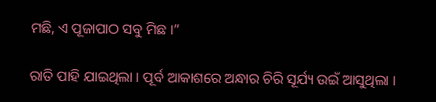ମଛି, ଏ ପୂଜାପାଠ ସବୁ ମିଛ ।”

ରାତି ପାହି ଯାଇଥିଲା । ପୂର୍ବ ଆକାଶରେ ଅନ୍ଧାର ଚିରି ସୂର୍ଯ୍ୟ ଉଇଁ ଆସୁଥିଲା ।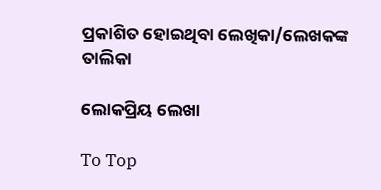ପ୍ରକାଶିତ ହୋଇଥିବା ଲେଖିକା/ଲେଖକଙ୍କ ତାଲିକା

ଲୋକପ୍ରିୟ ଲେଖା

To Top